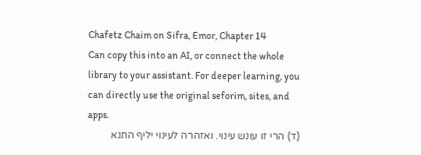Chafetz Chaim on Sifra, Emor, Chapter 14
Can copy this into an AI, or connect the whole library to your assistant. For deeper learning, you can directly use the original seforim, sites, and apps.
(ד) הרי זו עונש עינוי. ואזהרה לעינוי יליף התנא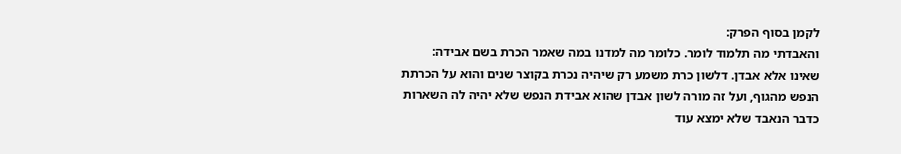לקמן בסוף הפרק:
והאבדתי מה תלמוד לומר. כלומר מה למדנו במה שאמר הכרת בשם אבידה:
שאינו אלא אבדן. דלשון כרת משמע רק שיהיה נכרת בקוצר שנים והוא על הכרתת הנפש מהגוף, ועל זה מורה לשון אבדן שהוא אבידת הנפש שלא יהיה לה השארות כדבר הנאבד שלא ימצא עוד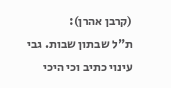(קרבן אהרן):
ת"ל שבתון שבות. גבי עינוי כתיב וכי היכי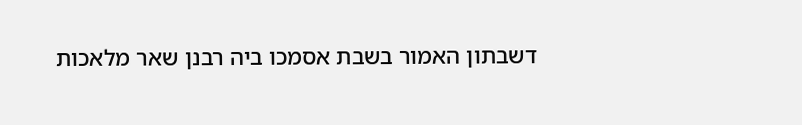דשבתון האמור בשבת אסמכו ביה רבנן שאר מלאכות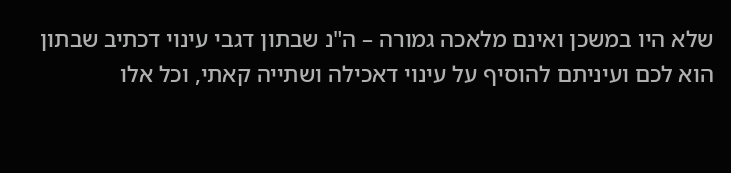שלא היו במשכן ואינם מלאכה גמורה – ה"נ שבתון דגבי עינוי דכתיב שבתון הוא לכם ועיניתם להוסיף על עינוי דאכילה ושתייה קאתי, וכל אלו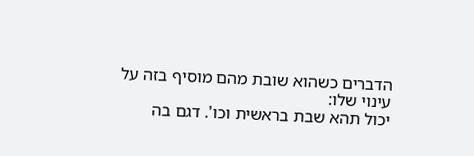הדברים כשהוא שובת מהם מוסיף בזה על עינוי שלו:
יכול תהא שבת בראשית וכו'. דגם בה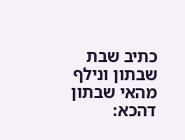כתיב שבת שבתון ונילף מהאי שבתון דהכא: